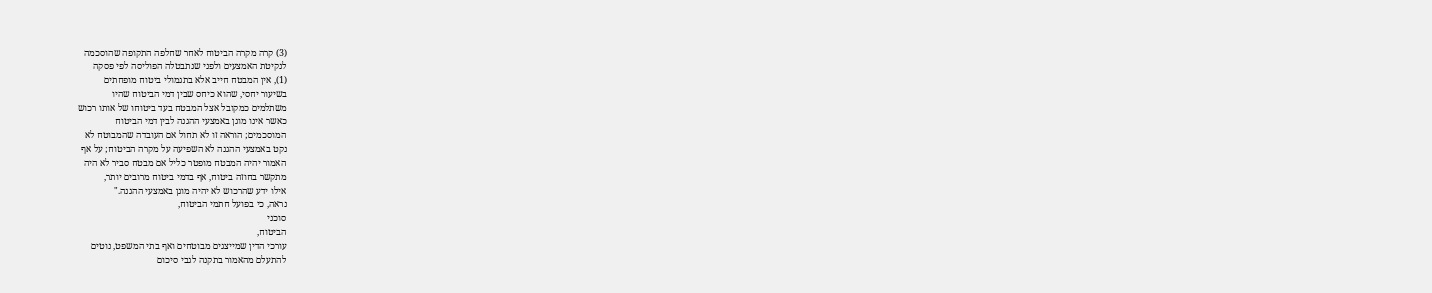(3) קרה מקרה הביטוח לאחר שחלפה התקופה שהוסכמה
לנקיטת האמצעים ולפני שנתבטלה הפוליסה לפי פסקה
(1), אין המבטח חייב אלא בתגמולי ביטוח מופחתים
בשיעור יחסי, שהוא כיחס שבין דמי הביטוח שהיו
משתלמים כמקובל אצל המבטח בעד ביטוחו של אותו רכוש
כאשר אינו מוגן באמצעי ההגנה לבין דמי הביטוח
המוסכמים; הוראה זו לא תחול אם העובדה שהמבוטח לא
נקט באמצעי ההגנה לא השפיעה על מקרה הביטוח; על אף
האמור יהיה המבטח מופטר כליל אם מבטח סביר לא היה
מתקשר בחוזה ביטוח, אף בדמי ביטוח מרובים יותר,
אילו ידע שהרכוש לא יהיה מוגן באמצעי ההגנה."
נראה, כי בפועל חתמי הביטוח,
סוכני
הביטוח,
עורכי הדין שמייצגים מבוטחים ואף בתי המשפט, נוטים
להתעלם מהאמור בתקנה לגבי סיכום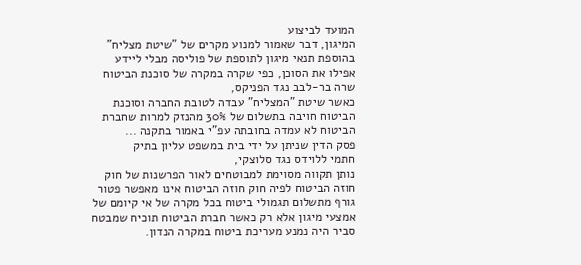המועד לביצוע
המיגון, דבר שאמור למנוע מקרים של "שיטת מצליח"
בהוספת תנאי מיגון לתוספת של פוליסה מבלי ליידע
אפילו את הסוכן, כפי שקרה במקרה של סוכנת הביטוח
שרה בר-לבב נגד הפניקס,
כאשר שיטת "המצליח" עבדה לטובת החברה וסוכנת
הביטוח חויבה בתשלום של 30% מהנזק למרות שחברת
הביטוח לא עמדה בחובתה עפ"י באמור בתקנה ...
פסק הדין שניתן על ידי בית במשפט עליון בתיק
חתמי ללוידס נגד סלוצקי,
נותן תקווה מסוימת למבוטחים לאור הפרשנות של חוק
חוזה הביטוח לפיה חוק חוזה הביטוח אינו מאפשר פטור
גורף מתשלום תגמולי ביטוח בכל מקרה של אי קיומם של
אמצעי מיגון אלא רק כאשר חברת הביטוח תוכיח שמבטח
סביר היה נמנע מעריכת ביטוח במקרה הנדון.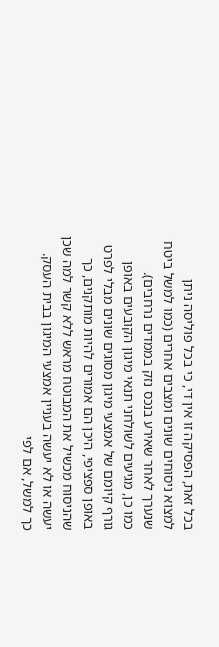בכל זאת, הפסיקה זו אין די, כי בכל פוליסה ניתן
למצוא ניסוחים שונים ומצבים אחרים (כמו למשל ביטח
שנערך לאחר שאירע בנכס נזק בממדים נרחבים).
כמו כן, מגיעים לשולחני תנאי מיגון הקובעים באופן
גורף קיומם של אמצעי מיגון מסוגים שונים מבלי לפרט
באופן ספציפי, היכן הם אמורים להיות מותקנים, כך
שהניסוח מכשיל את המבוטח מראש ללא קשר למה שכן
יעשה או לא יעשה בעניין אמצעי המיגון בבית העסק.
כך למשל, אם לפי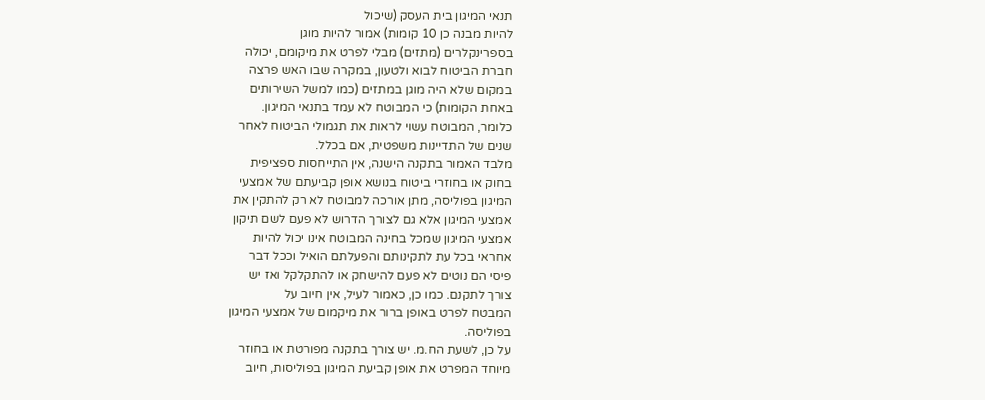תנאי המיגון בית העסק (שיכול
להיות מבנה כן 10 קומות) אמור להיות מוגן
בספרינקלרים (מתזים) מבלי לפרט את מיקומם, יכולה
חברת הביטוח לבוא ולטעון, במקרה שבו האש פרצה
במקום שלא היה מוגן במתזים (כמו למשל השירותים
באחת הקומות) כי המבוטח לא עמד בתנאי המיגון.
כלומר, המבוטח עשוי לראות את תגמולי הביטוח לאחר
שנים של התדיינות משפטית, אם בכלל.
מלבד האמור בתקנה הישנה, אין התייחסות ספציפית
בחוק או בחוזרי ביטוח בנושא אופן קביעתם של אמצעי
המיגון בפוליסה, מתן אורכה למבוטח לא רק להתקין את
אמצעי המיגון אלא גם לצורך הדרוש לא פעם לשם תיקון
אמצעי המיגון שמכל בחינה המבוטח אינו יכול להיות
אחראי בכל עת לתקינותם והפעלתם הואיל וככל דבר
פיסי הם נוטים לא פעם להישחק או להתקלקל ואז יש
צורך לתקנם. כמו כן, כאמור לעיל, אין חיוב על
המבטח לפרט באופן ברור את מיקמום של אמצעי המיגון
בפוליסה.
על כן, לשעת הח.מ. יש צורך בתקנה מפורטת או בחוזר
מיוחד המפרט את אופן קביעת המיגון בפוליסות, חיוב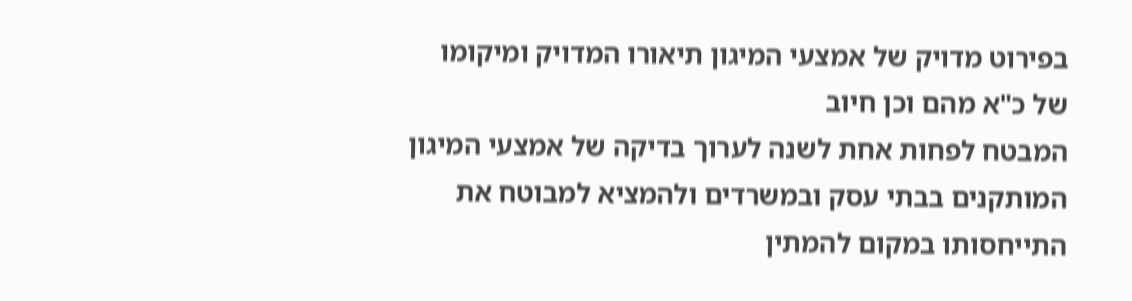בפירוט מדויק של אמצעי המיגון תיאורו המדויק ומיקומו
של כ"א מהם וכן חיוב
המבטח לפחות אחת לשנה לערוך בדיקה של אמצעי המיגון
המותקנים בבתי עסק ובמשרדים ולהמציא למבוטח את
התייחסותו במקום להמתין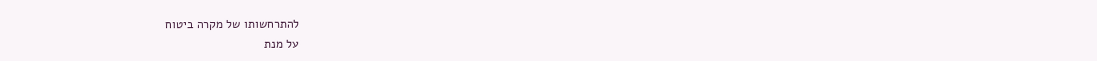להתרחשותו של מקרה ביטוח
על מנת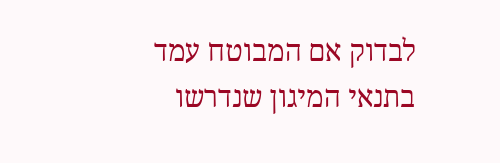לבדוק אם המבוטח עמד בתנאי המיגון שנדרשו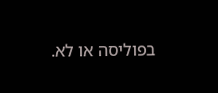בפוליסה או לא.